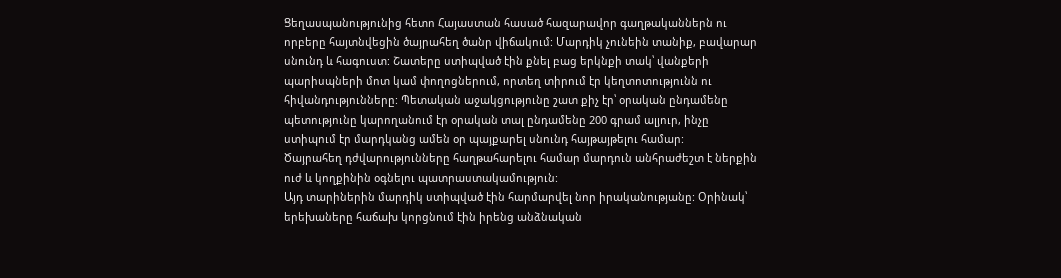Ցեղասպանությունից հետո Հայաստան հասած հազարավոր գաղթականներն ու որբերը հայտնվեցին ծայրահեղ ծանր վիճակում: Մարդիկ չունեին տանիք, բավարար սնունդ և հագուստ: Շատերը ստիպված էին քնել բաց երկնքի տակ՝ վանքերի պարիսպների մոտ կամ փողոցներում, որտեղ տիրում էր կեղտոտությունն ու հիվանդությունները: Պետական աջակցությունը շատ քիչ էր՝ օրական ընդամենը պետությունը կարողանում էր օրական տալ ընդամենը 200 գրամ ալյուր, ինչը ստիպում էր մարդկանց ամեն օր պայքարել սնունդ հայթայթելու համար:
Ծայրահեղ դժվարությունները հաղթահարելու համար մարդուն անհրաժեշտ է ներքին ուժ և կողքինին օգնելու պատրաստակամություն:
Այդ տարիներին մարդիկ ստիպված էին հարմարվել նոր իրականությանը: Օրինակ՝ երեխաները հաճախ կորցնում էին իրենց անձնական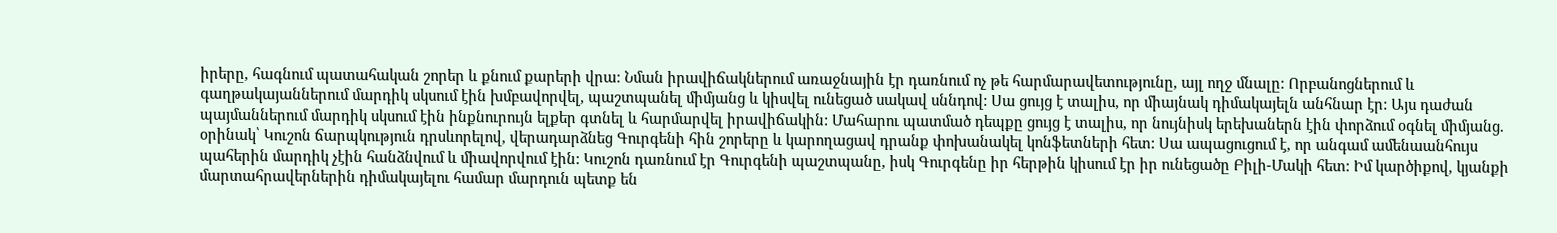իրերը, հագնում պատահական շորեր և քնում քարերի վրա: Նման իրավիճակներում առաջնային էր դառնում ոչ թե հարմարավետությունը, այլ ողջ մնալը: Որբանոցներում և գաղթակայաններում մարդիկ սկսում էին խմբավորվել, պաշտպանել միմյանց և կիսվել ունեցած սակավ սննդով: Սա ցույց է տալիս, որ միայնակ դիմակայելն անհնար էր: Այս դաժան պայմաններում մարդիկ սկսում էին ինքնուրույն ելքեր գտնել և հարմարվել իրավիճակին: Մահարու պատմած դեպքը ցույց է տալիս, որ նույնիսկ երեխաներն էին փորձում օգնել միմյանց. օրինակ՝ Կուշոն ճարպկություն դրսևորելով, վերադարձնեց Գուրգենի հին շորերը և կարողացավ դրանք փոխանակել կոնֆետների հետ: Սա ապացուցում է, որ անգամ ամենաանհույս պահերին մարդիկ չէին հանձնվում և միավորվում էին: Կուշոն դառնում էր Գուրգենի պաշտպանը, իսկ Գուրգենը իր հերթին կիսում էր իր ունեցածը Բիլի-Մակի հետ: Իմ կարծիքով, կյանքի մարտահրավերներին դիմակայելու համար մարդուն պետք են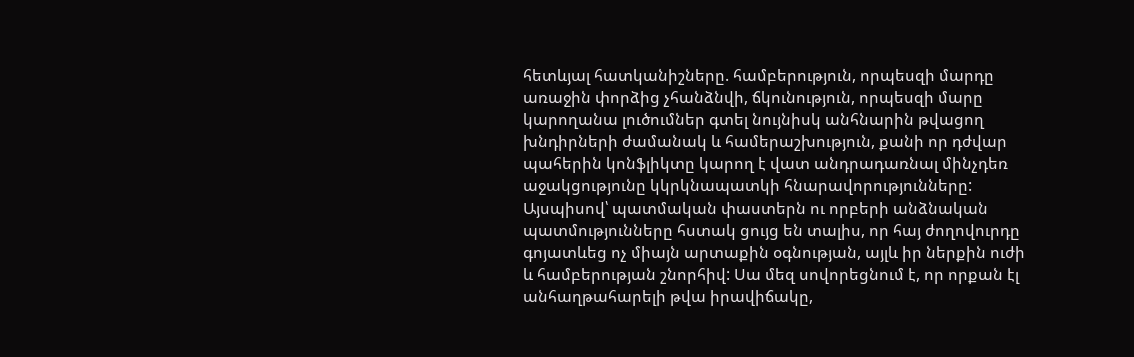հետևյալ հատկանիշները. համբերություն, որպեսզի մարդը առաջին փորձից չհանձնվի, ճկունություն, որպեսզի մարը կարողանա լուծումներ գտել նույնիսկ անհնարին թվացող խնդիրների ժամանակ և համերաշխություն, քանի որ դժվար պահերին կոնֆլիկտը կարող է վատ անդրադառնալ մինչդեռ աջակցությունը կկրկնապատկի հնարավորությունները:
Այսպիսով՝ պատմական փաստերն ու որբերի անձնական պատմությունները հստակ ցույց են տալիս, որ հայ ժողովուրդը գոյատևեց ոչ միայն արտաքին օգնության, այլև իր ներքին ուժի և համբերության շնորհիվ: Սա մեզ սովորեցնում է, որ որքան էլ անհաղթահարելի թվա իրավիճակը,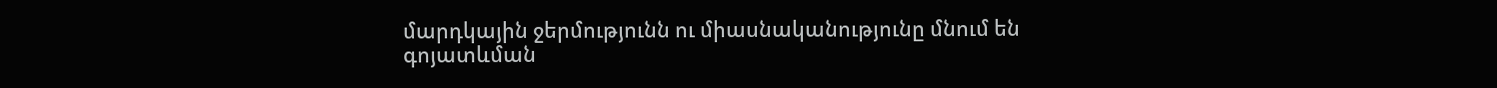մարդկային ջերմությունն ու միասնականությունը մնում են գոյատևման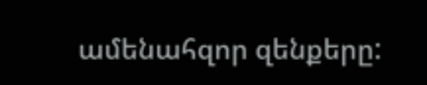ամենահզոր զենքերը: